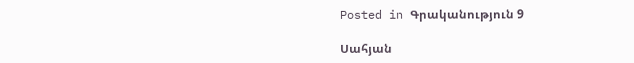Posted in Գրականություն 9

Սահյան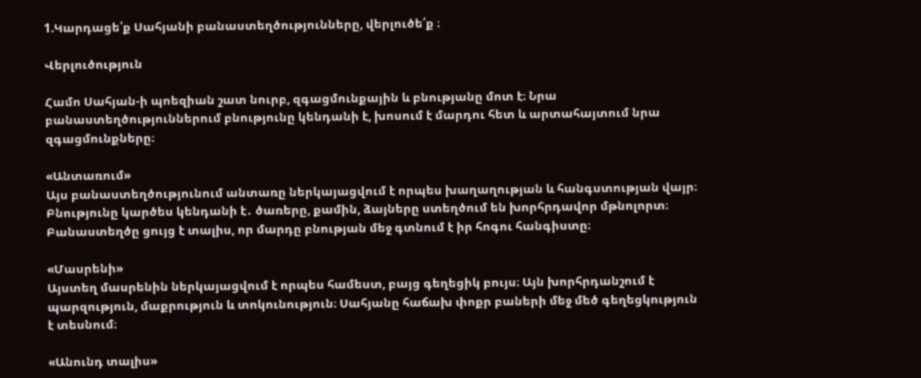1.Կարդացե՛ք Սահյանի բանաստեղծությունները, վերլուծե՛ք ։

Վերլուծություն

Համո Սահյան-ի պոեզիան շատ նուրբ, զգացմունքային և բնությանը մոտ է։ Նրա բանաստեղծություններում բնությունը կենդանի է, խոսում է մարդու հետ և արտահայտում նրա զգացմունքները։

«Անտառում»
Այս բանաստեղծությունում անտառը ներկայացվում է որպես խաղաղության և հանգստության վայր։ Բնությունը կարծես կենդանի է․ ծառերը, քամին, ձայները ստեղծում են խորհրդավոր մթնոլորտ։ Բանաստեղծը ցույց է տալիս, որ մարդը բնության մեջ գտնում է իր հոգու հանգիստը։

«Մասրենի»
Այստեղ մասրենին ներկայացվում է որպես համեստ, բայց գեղեցիկ բույս։ Այն խորհրդանշում է պարզություն, մաքրություն և տոկունություն։ Սահյանը հաճախ փոքր բաների մեջ մեծ գեղեցկություն է տեսնում։

«Անունդ տալիս»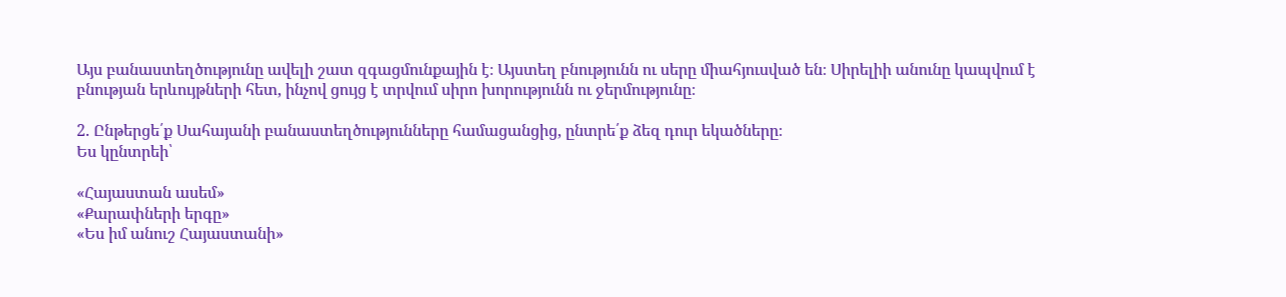Այս բանաստեղծությունը ավելի շատ զգացմունքային է։ Այստեղ բնությունն ու սերը միահյուսված են։ Սիրելիի անունը կապվում է բնության երևույթների հետ, ինչով ցույց է տրվում սիրո խորությունն ու ջերմությունը։

2. Ընթերցե՛ք Սահայանի բանաստեղծությունները համացանցից, ընտրե՛ք ձեզ դուր եկածները։
Ես կընտրեի՝

«Հայաստան ասեմ»
«Քարափների երգը»
«Ես իմ անուշ Հայաստանի»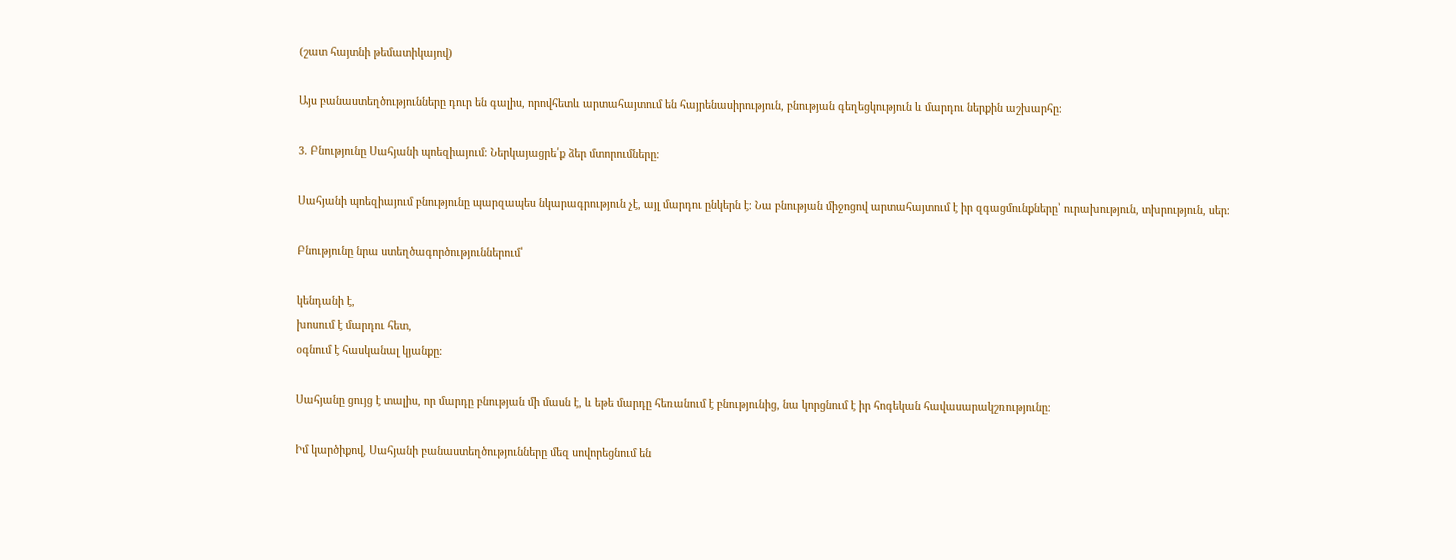(շատ հայտնի թեմատիկայով)

Այս բանաստեղծությունները դուր են գալիս, որովհետև արտահայտում են հայրենասիրություն, բնության գեղեցկություն և մարդու ներքին աշխարհը։

3. Բնությունը Սահյանի պոեզիայում։ Ներկայացրե՛ք ձեր մտորումները։

Սահյանի պոեզիայում բնությունը պարզապես նկարագրություն չէ, այլ մարդու ընկերն է։ Նա բնության միջոցով արտահայտում է իր զգացմունքները՝ ուրախություն, տխրություն, սեր։

Բնությունը նրա ստեղծագործություններում՝

կենդանի է,
խոսում է մարդու հետ,
օգնում է հասկանալ կյանքը։

Սահյանը ցույց է տալիս, որ մարդը բնության մի մասն է, և եթե մարդը հեռանում է բնությունից, նա կորցնում է իր հոգեկան հավասարակշռությունը։

Իմ կարծիքով, Սահյանի բանաստեղծությունները մեզ սովորեցնում են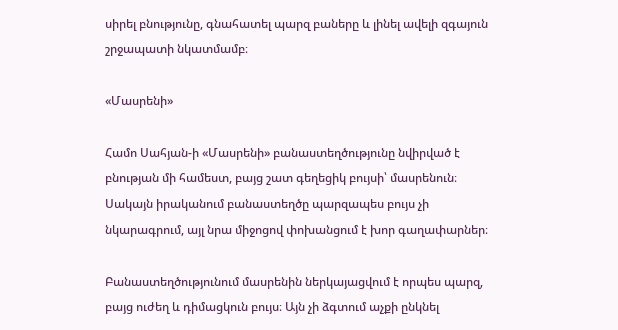սիրել բնությունը, գնահատել պարզ բաները և լինել ավելի զգայուն շրջապատի նկատմամբ։

«Մասրենի»

Համո Սահյան-ի «Մասրենի» բանաստեղծությունը նվիրված է բնության մի համեստ, բայց շատ գեղեցիկ բույսի՝ մասրենուն։ Սակայն իրականում բանաստեղծը պարզապես բույս չի նկարագրում, այլ նրա միջոցով փոխանցում է խոր գաղափարներ։

Բանաստեղծությունում մասրենին ներկայացվում է որպես պարզ, բայց ուժեղ և դիմացկուն բույս։ Այն չի ձգտում աչքի ընկնել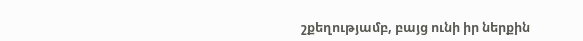շքեղությամբ, բայց ունի իր ներքին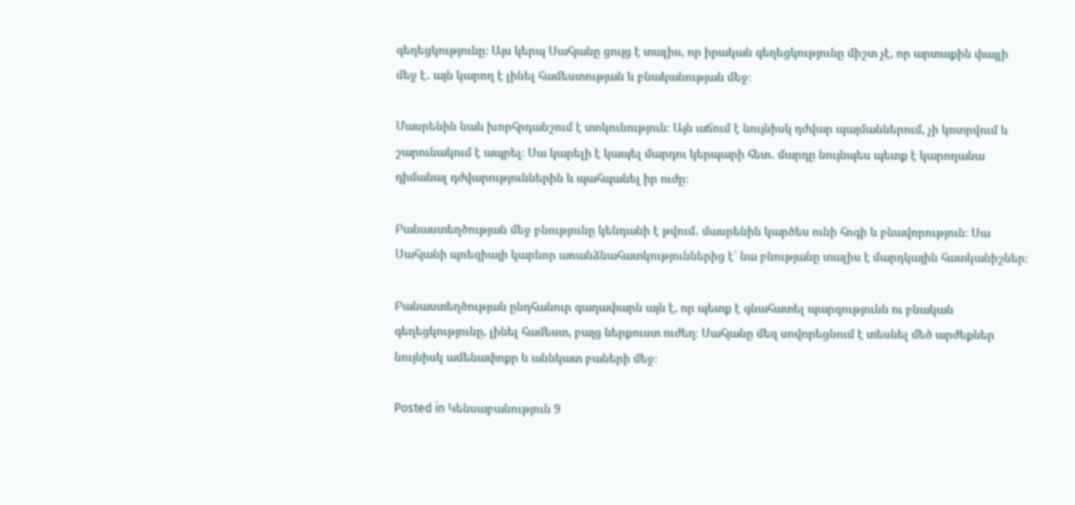գեղեցկությունը։ Այս կերպ Սահյանը ցույց է տալիս, որ իրական գեղեցկությունը միշտ չէ, որ արտաքին փայլի մեջ է․ այն կարող է լինել համեստության և բնականության մեջ։

Մասրենին նաև խորհրդանշում է տոկունություն։ Այն աճում է նույնիսկ դժվար պայմաններում, չի կոտրվում և շարունակում է ապրել։ Սա կարելի է կապել մարդու կերպարի հետ․ մարդը նույնպես պետք է կարողանա դիմանալ դժվարություններին և պահպանել իր ուժը։

Բանաստեղծության մեջ բնությունը կենդանի է թվում․ մասրենին կարծես ունի հոգի և բնավորություն։ Սա Սահյանի պոեզիայի կարևոր առանձնահատկություններից է՝ նա բնությանը տալիս է մարդկային հատկանիշներ։

Բանաստեղծության ընդհանուր գաղափարն այն է, որ պետք է գնահատել պարզությունն ու բնական գեղեցկությունը, լինել համեստ, բայց ներքուստ ուժեղ։ Սահյանը մեզ սովորեցնում է տեսնել մեծ արժեքներ նույնիսկ ամենափոքր և աննկատ բաների մեջ։

Posted in Կենսաբանություն 9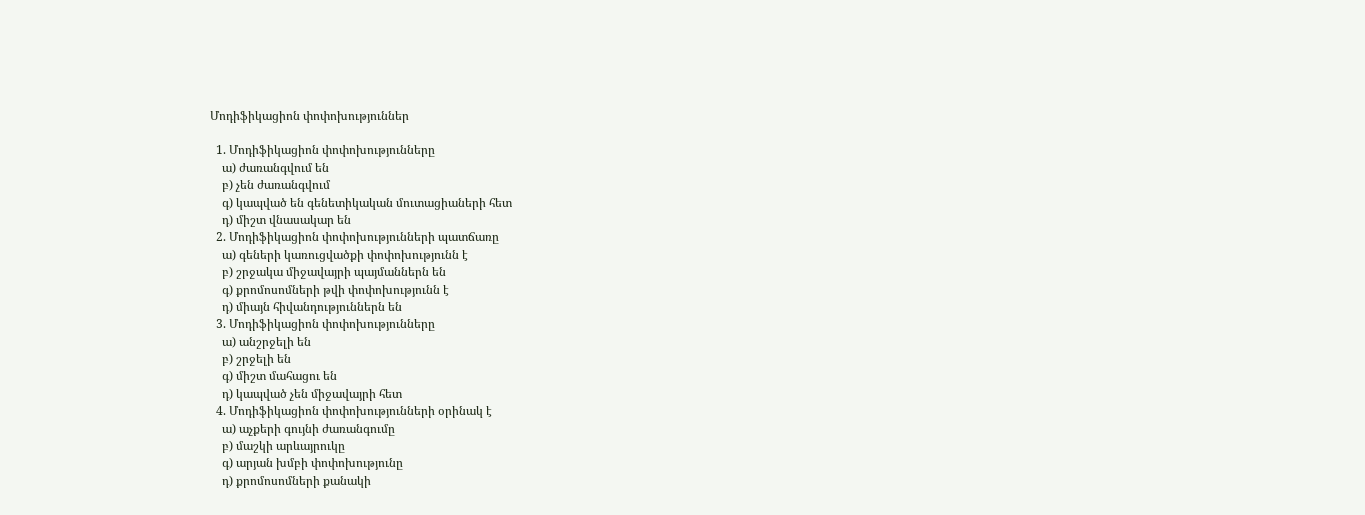Մոդիֆիկացիոն փոփոխություններ

  1. Մոդիֆիկացիոն փոփոխությունները
    ա) ժառանգվում են
    բ) չեն ժառանգվում
    գ) կապված են գենետիկական մուտացիաների հետ
    դ) միշտ վնասակար են
  2. Մոդիֆիկացիոն փոփոխությունների պատճառը
    ա) գեների կառուցվածքի փոփոխությունն է
    բ) շրջակա միջավայրի պայմաններն են
    գ) քրոմոսոմների թվի փոփոխությունն է
    դ) միայն հիվանդություններն են
  3. Մոդիֆիկացիոն փոփոխությունները
    ա) անշրջելի են
    բ) շրջելի են
    գ) միշտ մահացու են
    դ) կապված չեն միջավայրի հետ
  4. Մոդիֆիկացիոն փոփոխությունների օրինակ է
    ա) աչքերի գույնի ժառանգումը
    բ) մաշկի արևայրուկը
    գ) արյան խմբի փոփոխությունը
    դ) քրոմոսոմների քանակի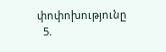փոփոխությունը
  5.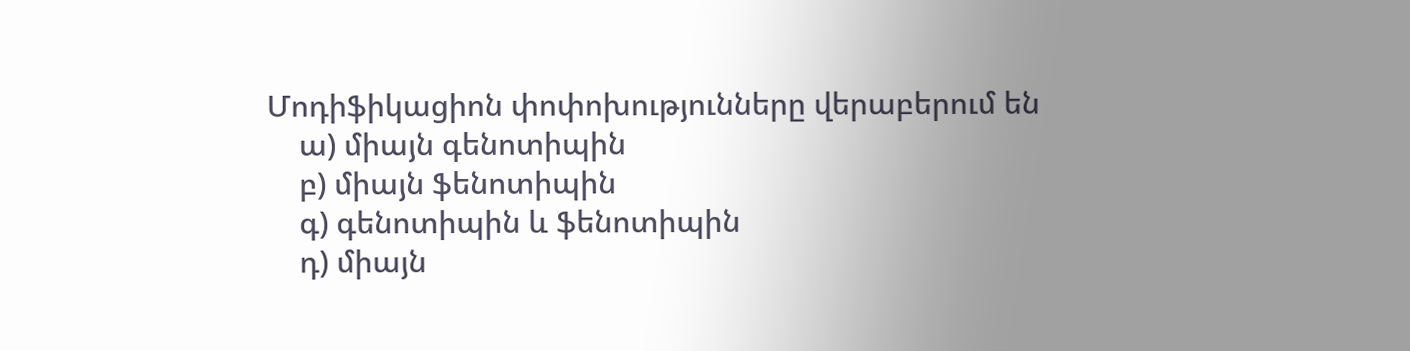Մոդիֆիկացիոն փոփոխությունները վերաբերում են
    ա) միայն գենոտիպին
    բ) միայն ֆենոտիպին
    գ) գենոտիպին և ֆենոտիպին
    դ) միայն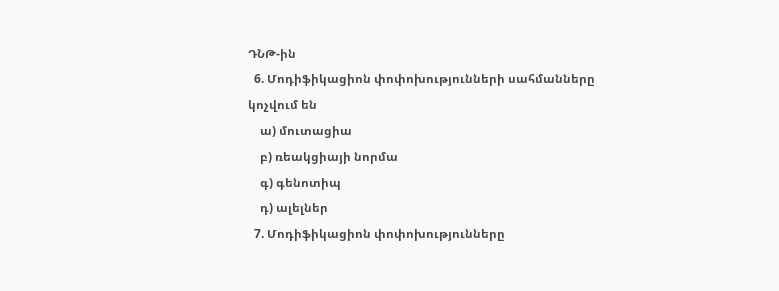ԴՆԹ-ին
  6. Մոդիֆիկացիոն փոփոխությունների սահմանները կոչվում են
    ա) մուտացիա
    բ) ռեակցիայի նորմա
    գ) գենոտիպ
    դ) ալելներ
  7. Մոդիֆիկացիոն փոփոխությունները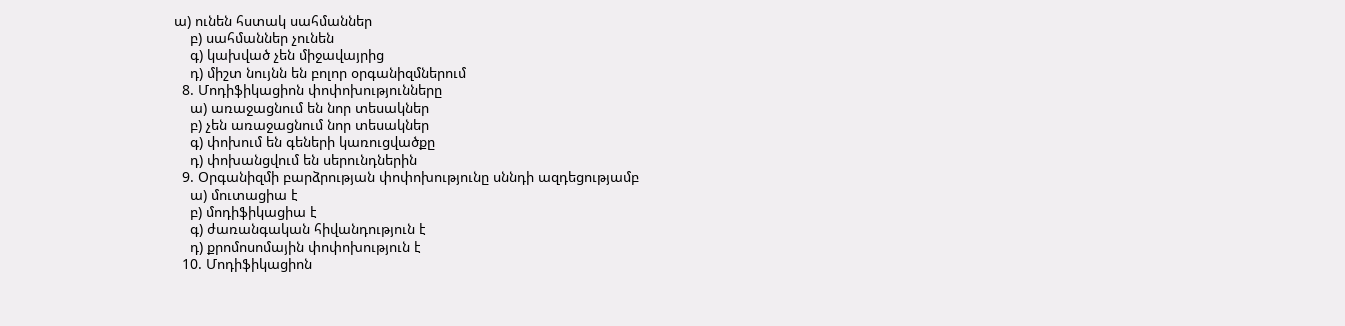ա) ունեն հստակ սահմաններ
    բ) սահմաններ չունեն
    գ) կախված չեն միջավայրից
    դ) միշտ նույնն են բոլոր օրգանիզմներում
  8. Մոդիֆիկացիոն փոփոխությունները
    ա) առաջացնում են նոր տեսակներ
    բ) չեն առաջացնում նոր տեսակներ
    գ) փոխում են գեների կառուցվածքը
    դ) փոխանցվում են սերունդներին
  9. Օրգանիզմի բարձրության փոփոխությունը սննդի ազդեցությամբ
    ա) մուտացիա է
    բ) մոդիֆիկացիա է
    գ) ժառանգական հիվանդություն է
    դ) քրոմոսոմային փոփոխություն է
  10. Մոդիֆիկացիոն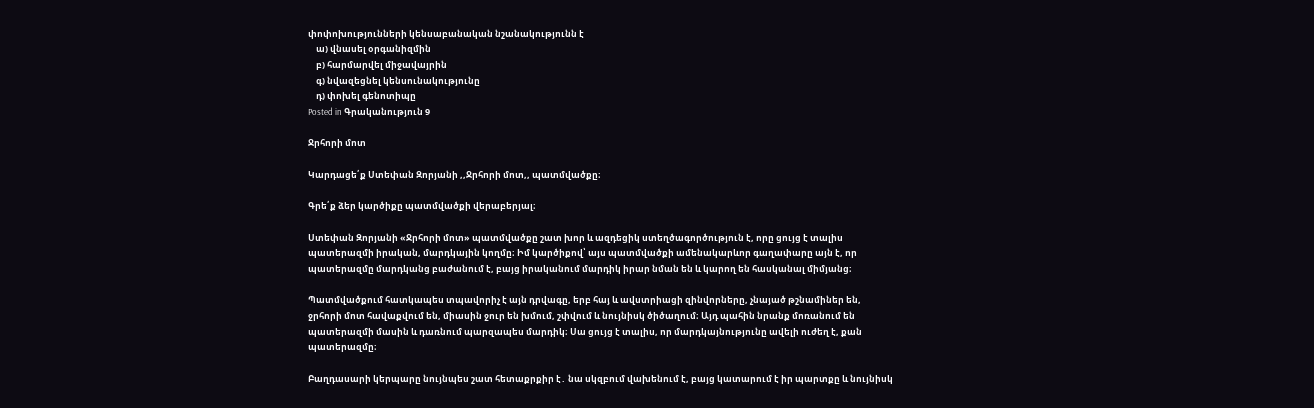փոփոխությունների կենսաբանական նշանակությունն է
    ա) վնասել օրգանիզմին
    բ) հարմարվել միջավայրին
    գ) նվազեցնել կենսունակությունը
    դ) փոխել գենոտիպը
Posted in Գրականություն 9

Ջրհորի մոտ

Կարդացե՛ք Ստեփան Զորյանի ,,Ջրհորի մոտ,, պատմվածքը։

Գրե՛ք ձեր կարծիքը պատմվածքի վերաբերյալ։

Ստեփան Զորյանի «Ջրհորի մոտ» պատմվածքը շատ խոր և ազդեցիկ ստեղծագործություն է, որը ցույց է տալիս պատերազմի իրական, մարդկային կողմը։ Իմ կարծիքով՝ այս պատմվածքի ամենակարևոր գաղափարը այն է, որ պատերազմը մարդկանց բաժանում է, բայց իրականում մարդիկ իրար նման են և կարող են հասկանալ միմյանց։

Պատմվածքում հատկապես տպավորիչ է այն դրվագը, երբ հայ և ավստրիացի զինվորները, չնայած թշնամիներ են, ջրհորի մոտ հավաքվում են, միասին ջուր են խմում, շփվում և նույնիսկ ծիծաղում։ Այդ պահին նրանք մոռանում են պատերազմի մասին և դառնում պարզապես մարդիկ։ Սա ցույց է տալիս, որ մարդկայնությունը ավելի ուժեղ է, քան պատերազմը։

Բաղդասարի կերպարը նույնպես շատ հետաքրքիր է․ նա սկզբում վախենում է, բայց կատարում է իր պարտքը և նույնիսկ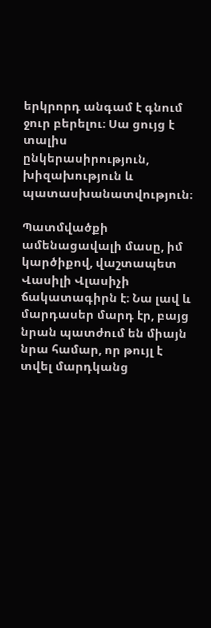երկրորդ անգամ է գնում ջուր բերելու։ Սա ցույց է տալիս ընկերասիրություն, խիզախություն և պատասխանատվություն։

Պատմվածքի ամենացավալի մասը, իմ կարծիքով, վաշտապետ Վասիլի Վլասիչի ճակատագիրն է։ Նա լավ և մարդասեր մարդ էր, բայց նրան պատժում են միայն նրա համար, որ թույլ է տվել մարդկանց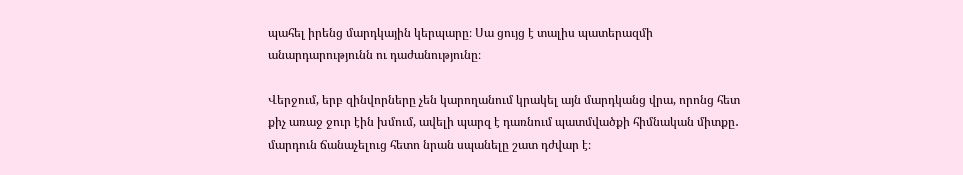պահել իրենց մարդկային կերպարը։ Սա ցույց է տալիս պատերազմի անարդարությունն ու դաժանությունը։

Վերջում, երբ զինվորները չեն կարողանում կրակել այն մարդկանց վրա, որոնց հետ քիչ առաջ ջուր էին խմում, ավելի պարզ է դառնում պատմվածքի հիմնական միտքը․ մարդուն ճանաչելուց հետո նրան սպանելը շատ դժվար է։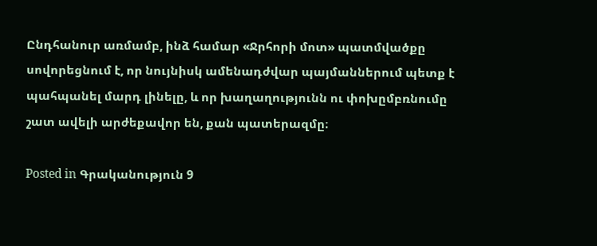Ընդհանուր առմամբ, ինձ համար «Ջրհորի մոտ» պատմվածքը սովորեցնում է, որ նույնիսկ ամենադժվար պայմաններում պետք է պահպանել մարդ լինելը, և որ խաղաղությունն ու փոխըմբռնումը շատ ավելի արժեքավոր են, քան պատերազմը։

Posted in Գրականություն 9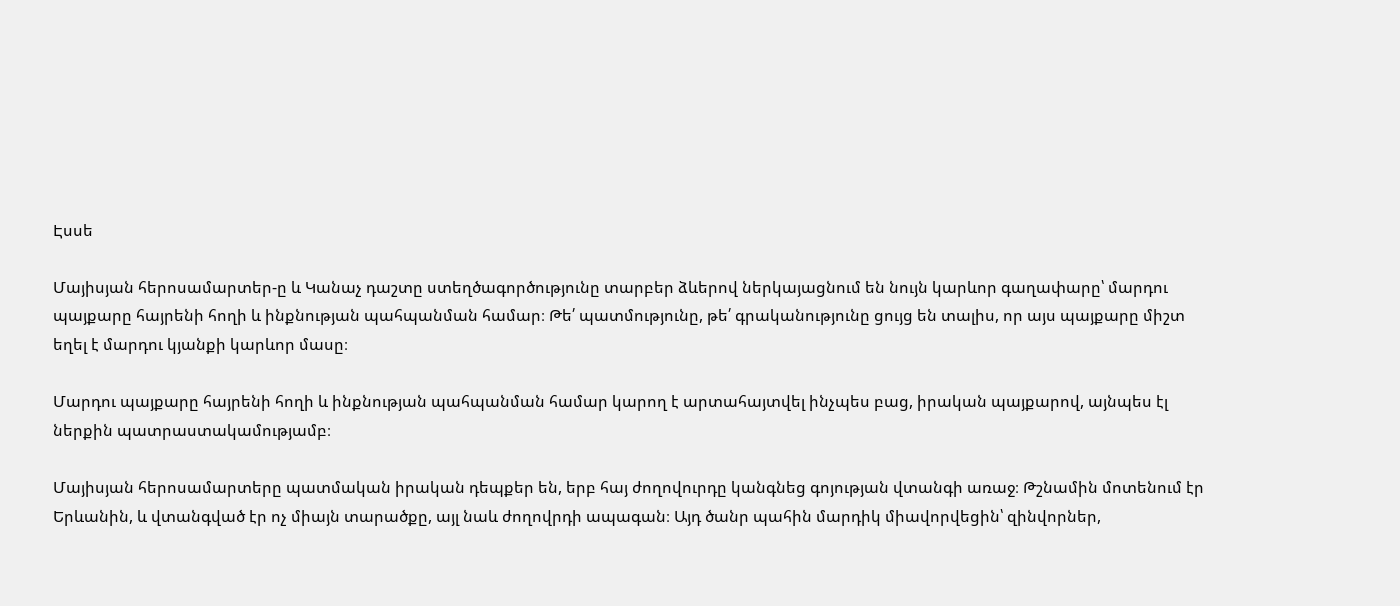Էսսե

Մայիսյան հերոսամարտեր-ը և Կանաչ դաշտը ստեղծագործությունը տարբեր ձևերով ներկայացնում են նույն կարևոր գաղափարը՝ մարդու պայքարը հայրենի հողի և ինքնության պահպանման համար։ Թե՛ պատմությունը, թե՛ գրականությունը ցույց են տալիս, որ այս պայքարը միշտ եղել է մարդու կյանքի կարևոր մասը։

Մարդու պայքարը հայրենի հողի և ինքնության պահպանման համար կարող է արտահայտվել ինչպես բաց, իրական պայքարով, այնպես էլ ներքին պատրաստակամությամբ։

Մայիսյան հերոսամարտերը պատմական իրական դեպքեր են, երբ հայ ժողովուրդը կանգնեց գոյության վտանգի առաջ։ Թշնամին մոտենում էր Երևանին, և վտանգված էր ոչ միայն տարածքը, այլ նաև ժողովրդի ապագան։ Այդ ծանր պահին մարդիկ միավորվեցին՝ զինվորներ,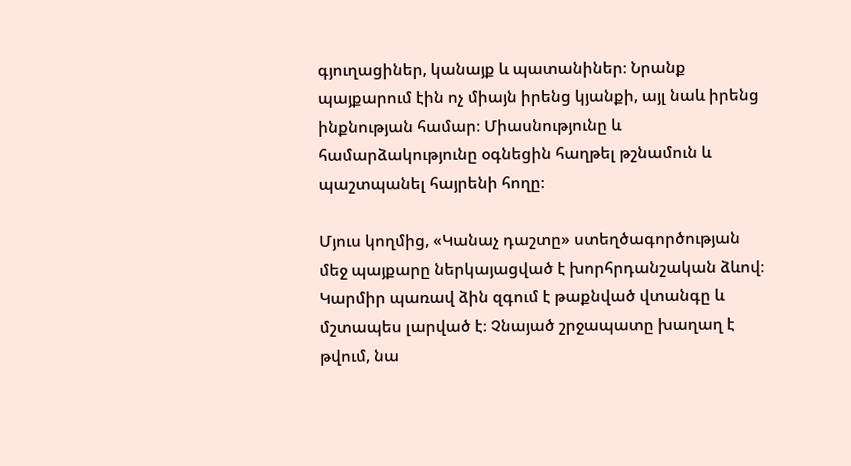գյուղացիներ, կանայք և պատանիներ։ Նրանք պայքարում էին ոչ միայն իրենց կյանքի, այլ նաև իրենց ինքնության համար։ Միասնությունը և համարձակությունը օգնեցին հաղթել թշնամուն և պաշտպանել հայրենի հողը։

Մյուս կողմից, «Կանաչ դաշտը» ստեղծագործության մեջ պայքարը ներկայացված է խորհրդանշական ձևով։ Կարմիր պառավ ձին զգում է թաքնված վտանգը և մշտապես լարված է։ Չնայած շրջապատը խաղաղ է թվում, նա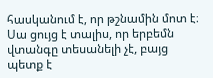հասկանում է, որ թշնամին մոտ է։ Սա ցույց է տալիս, որ երբեմն վտանգը տեսանելի չէ, բայց պետք է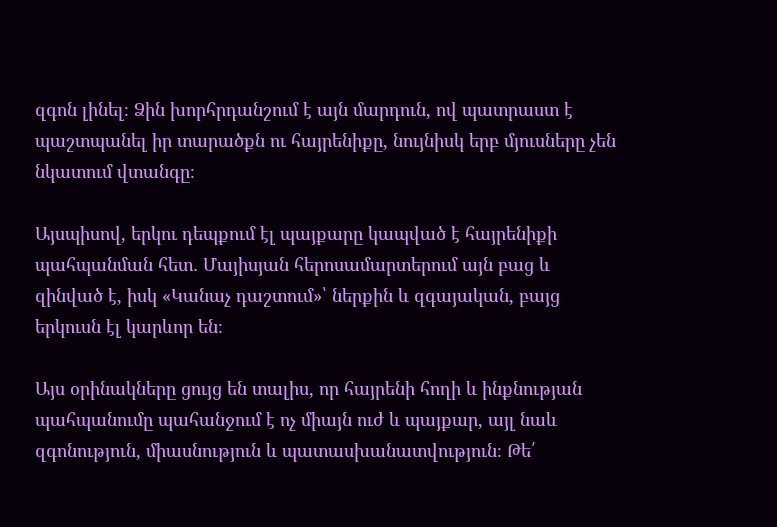զգոն լինել։ Ձին խորհրդանշում է այն մարդուն, ով պատրաստ է պաշտպանել իր տարածքն ու հայրենիքը, նույնիսկ երբ մյուսները չեն նկատում վտանգը։

Այսպիսով, երկու դեպքում էլ պայքարը կապված է հայրենիքի պահպանման հետ․ Մայիսյան հերոսամարտերում այն բաց և զինված է, իսկ «Կանաչ դաշտում»՝ ներքին և զգայական, բայց երկուսն էլ կարևոր են։

Այս օրինակները ցույց են տալիս, որ հայրենի հողի և ինքնության պահպանումը պահանջում է ոչ միայն ուժ և պայքար, այլ նաև զգոնություն, միասնություն և պատասխանատվություն։ Թե՛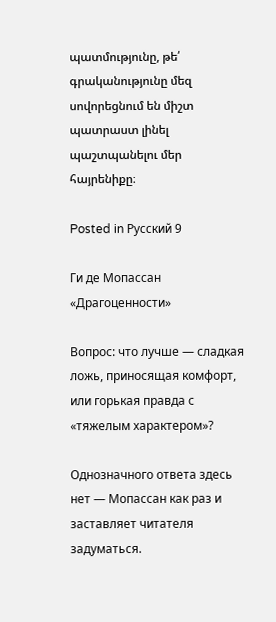պատմությունը, թե՛ գրականությունը մեզ սովորեցնում են միշտ պատրաստ լինել պաշտպանելու մեր հայրենիքը։

Posted in Русский 9

Ги де Мопассан «Драгоценности»

Вопрос: что лучше — сладкая ложь, приносящая комфорт, или горькая правда с «тяжелым характером»?

Однозначного ответа здесь нет — Мопассан как раз и заставляет читателя задуматься.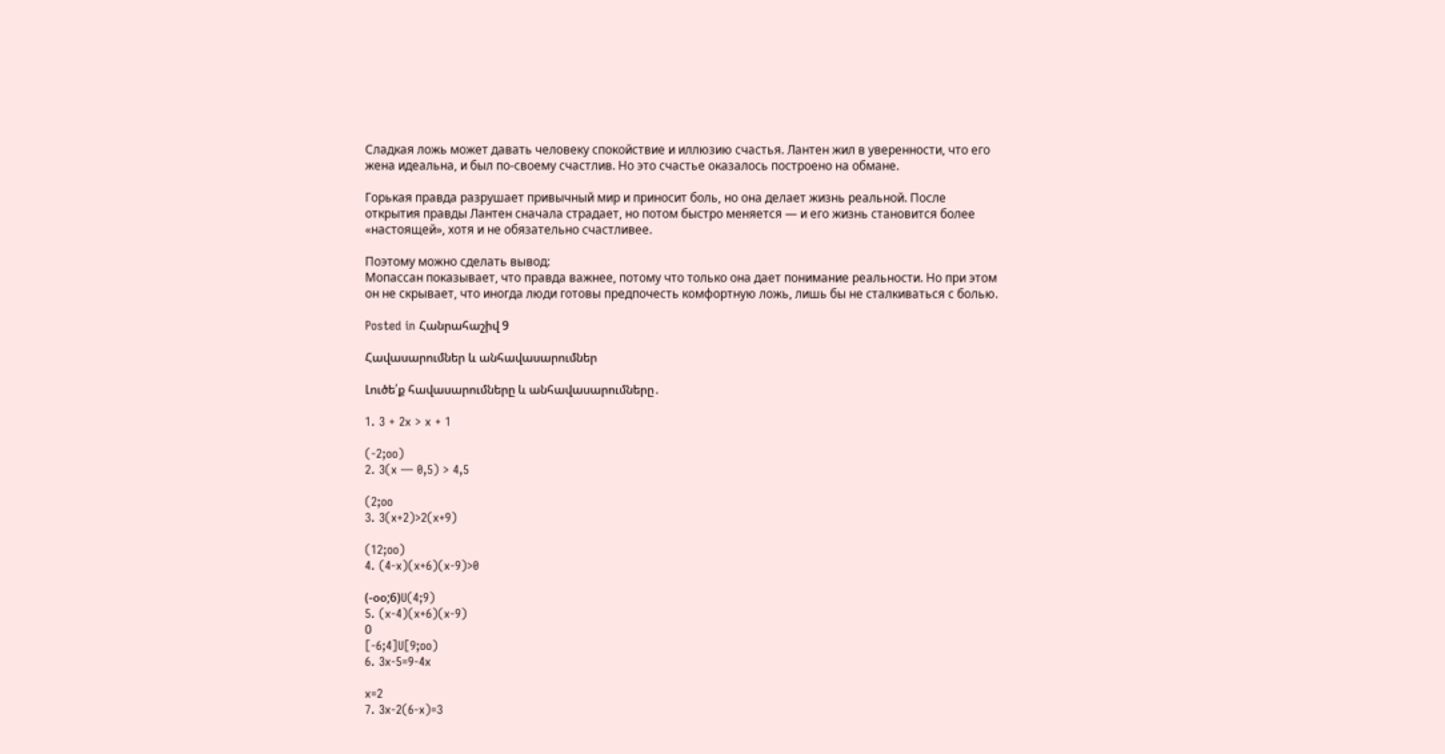Сладкая ложь может давать человеку спокойствие и иллюзию счастья. Лантен жил в уверенности, что его жена идеальна, и был по-своему счастлив. Но это счастье оказалось построено на обмане.

Горькая правда разрушает привычный мир и приносит боль, но она делает жизнь реальной. После открытия правды Лантен сначала страдает, но потом быстро меняется — и его жизнь становится более «настоящей», хотя и не обязательно счастливее.

Поэтому можно сделать вывод:
Мопассан показывает, что правда важнее, потому что только она дает понимание реальности. Но при этом он не скрывает, что иногда люди готовы предпочесть комфортную ложь, лишь бы не сталкиваться с болью.

Posted in Հանրահաշիվ 9

Հավասարումներ և անհավասարումներ

Լուծե՛ք հավասարումները և անհավասարումները․

1. 3 + 2x > x + 1

(-2;oo)
2. 3(x — 0,5) > 4,5

(2;oo
3. 3(x+2)>2(x+9)

(12;oo)
4. (4-x)(x+6)(x-9)>0

(-օօ;6)U(4;9)
5. (x-4)(x+6)(x-9)
0
[-6;4]U[9;oo)
6. 3x-5=9-4x

x=2
7. 3x-2(6-x)=3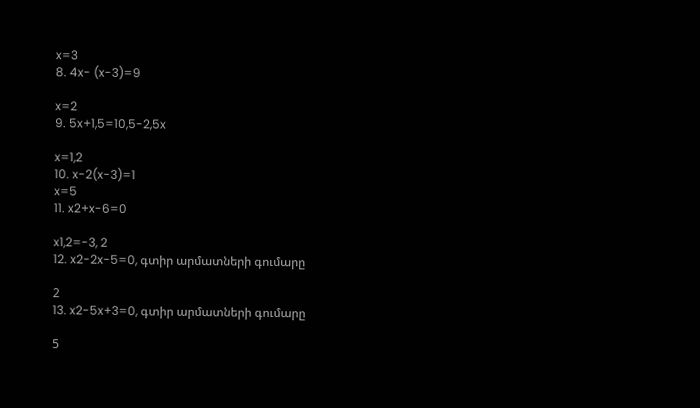x=3
8. 4x- (x-3)=9

x=2
9. 5x+1,5=10,5-2,5x

x=1,2
10. x-2(x-3)=1
x=5
11. x2+x-6=0

x1,2=-3, 2
12. x2-2x-5=0, գտիր արմատների գումարը

2
13. x2-5x+3=0, գտիր արմատների գումարը

5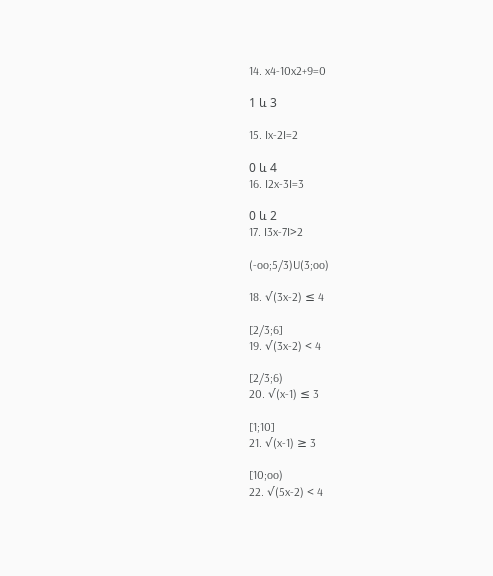14. x4-10x2+9=0

1 և 3

15. Ix-2I=2

0 և 4
16. I2x-3I=3

0 և 2
17. I3x-7I>2

(-oo;5/3)U(3;oo)

18. √(3x-2) ≤ 4

[2/3;6]
19. √(3x-2) < 4

[2/3;6)
20. √(x-1) ≤ 3

[1;10]
21. √(x-1) ≥ 3

[10;oo)
22. √(5x-2) < 4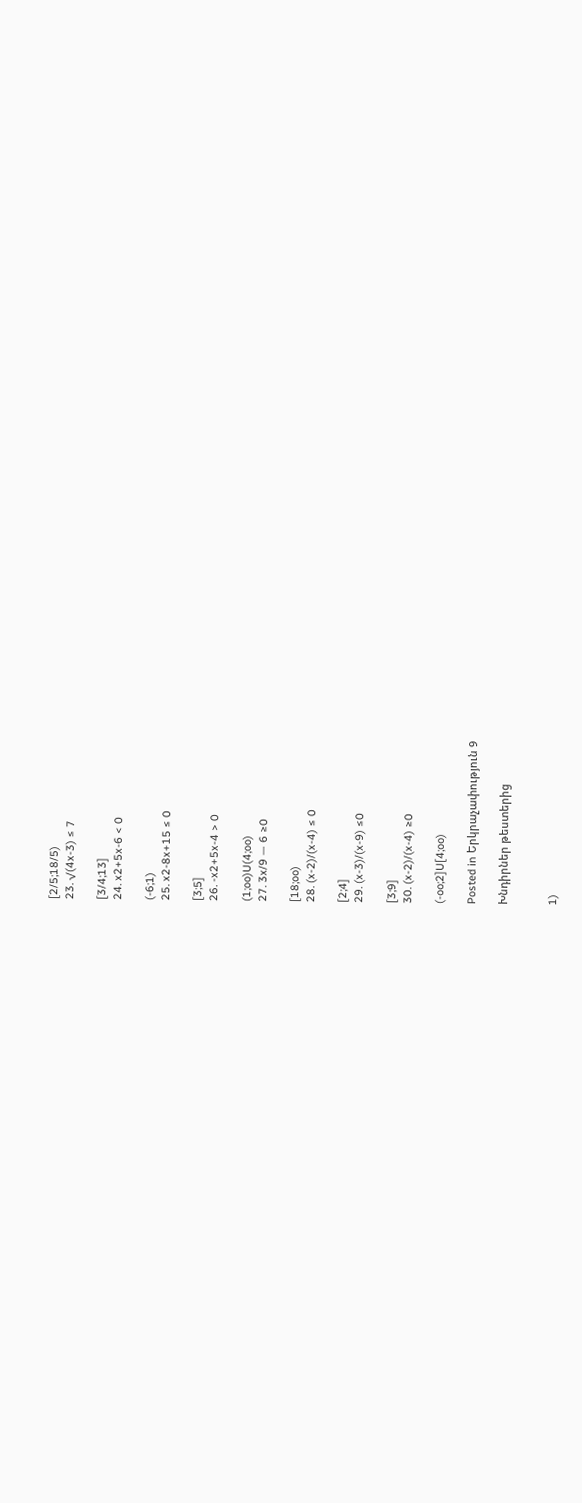[2/5;18/5)
23. √(4x-3) ≤ 7

[3/4;13]
24. x2+5x-6 < 0

(-6;1)
25. x2-8x+15 ≤ 0

[3;5]
26. -x2+5x-4 > 0

(1;oo)U(4;oo)
27. 3x/9 — 6 ≥0

[18;oo)
28. (x-2)/(x-4) ≤ 0

[2;4]
29. (x-3)/(x-9) ≤0

[3;9]
30. (x-2)/(x-4) ≥0

(-oo;2]U[4;oo)

Posted in Երկրաչափություն 9

Խնդիրներ թեստերից


1)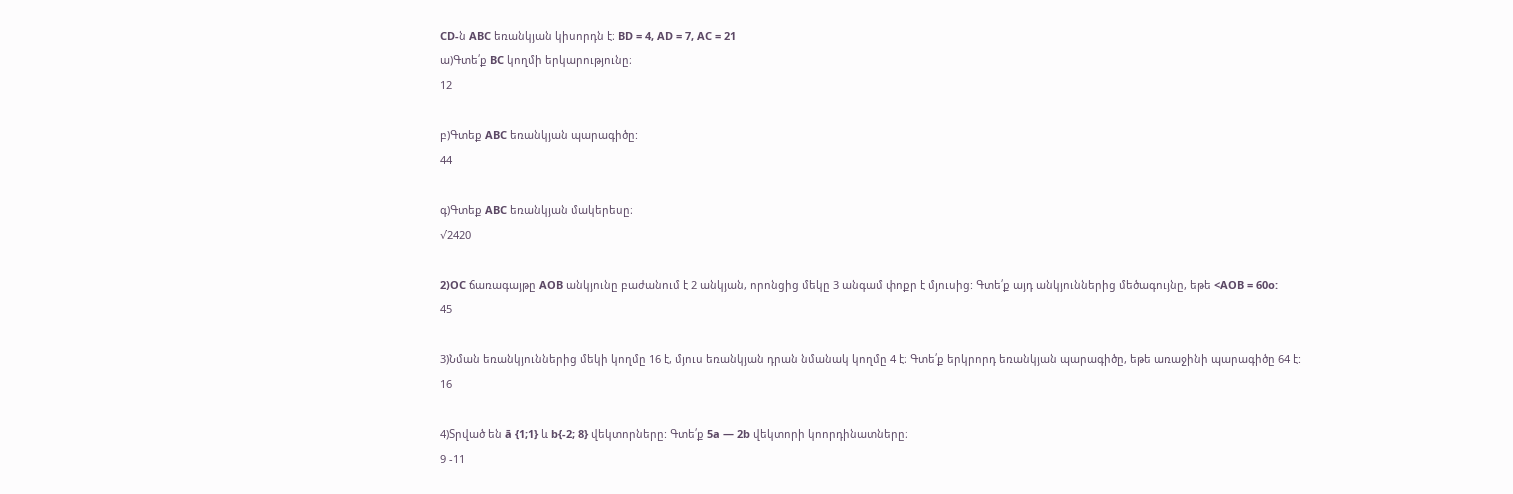CD-ն ABC եռանկյան կիսորդն է։ BD = 4, AD = 7, AC = 21
ա)Գտե՛ք BC կողմի երկարությունը։
12

բ)Գտեք ABC եռանկյան պարագիծը:
44

գ)Գտեք ABC եռանկյան մակերեսը։
√2420

2)OC ճառագայթը AOB անկյունը բաժանում է 2 անկյան, որոնցից մեկը 3 անգամ փոքր է մյուսից: Գտե՛ք այդ անկյուններից մեծագույնը, եթե <AOB = 60o:
45

3)Նման եռանկյուններից մեկի կողմը 16 է, մյուս եռանկյան դրան նմանակ կողմը 4 է։ Գտե՛ք երկրորդ եռանկյան պարագիծը, եթե առաջինի պարագիծը 64 է:
16

4)Տրված են ā {1;1} և b{-2; 8} վեկտորները: Գտե՛ք 5a — 2b վեկտորի կոորդինատները։
9 -11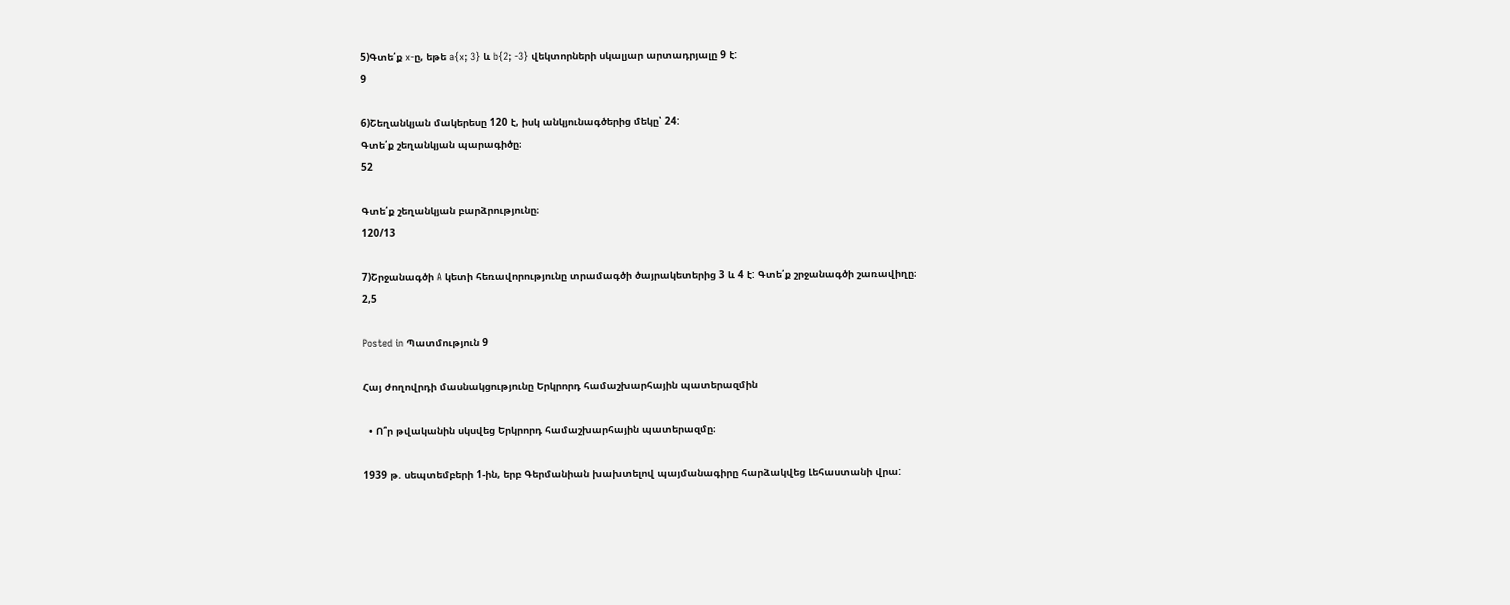5)Գտե՛ք x-ը, եթե a{x; 3} և b{2; -3} վեկտորների սկալյար արտադրյալը 9 է:
9

6)Շեղանկյան մակերեսը 120 է, իսկ անկյունագծերից մեկը՝ 24:
Գտե՛ք շեղանկյան պարագիծը։
52

Գտե՛ք շեղանկյան բարձրությունը։
120/13

7)Շրջանագծի A կետի հեռավորությունը տրամագծի ծայրակետերից 3 և 4 է: Գտե՛ք շրջանագծի շառավիղը։
2,5

Posted in Պատմություն 9

Հայ ժողովրդի մասնակցությունը Երկրորդ համաշխարհային պատերազմին

  • Ո՞ր թվականին սկսվեց Երկրորդ համաշխարհային պատերազմը։

1939 թ. սեպտեմբերի 1-ին, երբ Գերմանիան խախտելով պայմանագիրը հարձակվեց Լեհաստանի վրա: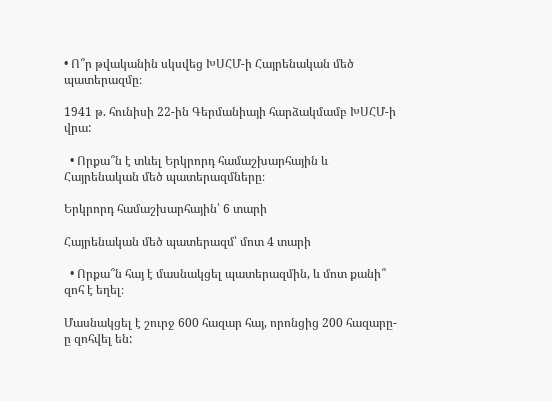• Ո՞ր թվականին սկսվեց ԽՍՀՄ-ի Հայրենական մեծ պատերազմը։

1941 թ. հունիսի 22-ին Գերմանիայի հարձակմամբ ԽՍՀՄ-ի վրա:

  • Որքա՞ն է տևել Երկրորդ համաշխարհային և Հայրենական մեծ պատերազմները։

Երկրորդ համաշխարհային՝ 6 տարի

Հայրենական մեծ պատերազմ՝ մոտ 4 տարի

  • Որքա՞ն հայ է մասնակցել պատերազմին, և մոտ քանի՞ զոհ է եղել։

Մասնակցել է շուրջ 600 հազար հայ, որոնցից 200 հազարը-ը զոհվել են: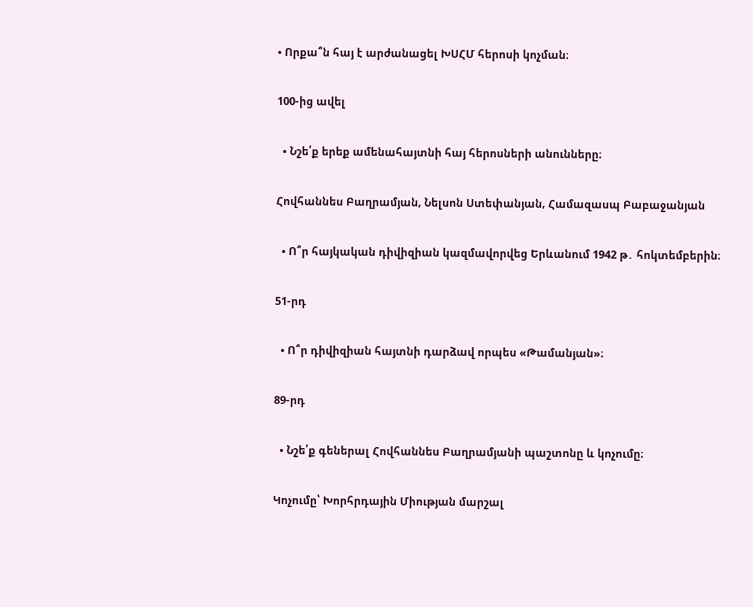• Որքա՞ն հայ է արժանացել ԽՍՀՄ հերոսի կոչման։

100-ից ավել

  • Նշե՛ք երեք ամենահայտնի հայ հերոսների անունները։

Հովհաննես Բաղրամյան, Նելսոն Ստեփանյան, Համազասպ Բաբաջանյան

  • Ո՞ր հայկական դիվիզիան կազմավորվեց Երևանում 1942 թ․ հոկտեմբերին։

51-րդ

  • Ո՞ր դիվիզիան հայտնի դարձավ որպես «Թամանյան»։

89-րդ

  • Նշե՛ք գեներալ Հովհաննես Բաղրամյանի պաշտոնը և կոչումը։

Կոչումը՝ Խորհրդային Միության մարշալ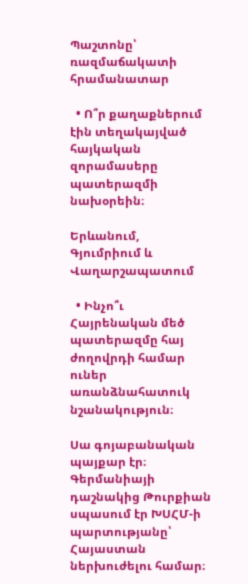Պաշտոնը՝ ռազմաճակատի հրամանատար

  • Ո՞ր քաղաքներում էին տեղակայված հայկական զորամասերը պատերազմի նախօրեին։

Երևանում, Գյումրիում և Վաղարշապատում

  • Ինչո՞ւ Հայրենական մեծ պատերազմը հայ ժողովրդի համար ուներ առանձնահատուկ նշանակություն։

Սա գոյաբանական պայքար էր։ Գերմանիայի դաշնակից Թուրքիան սպասում էր ԽՍՀՄ-ի պարտությանը՝ Հայաստան ներխուժելու համար։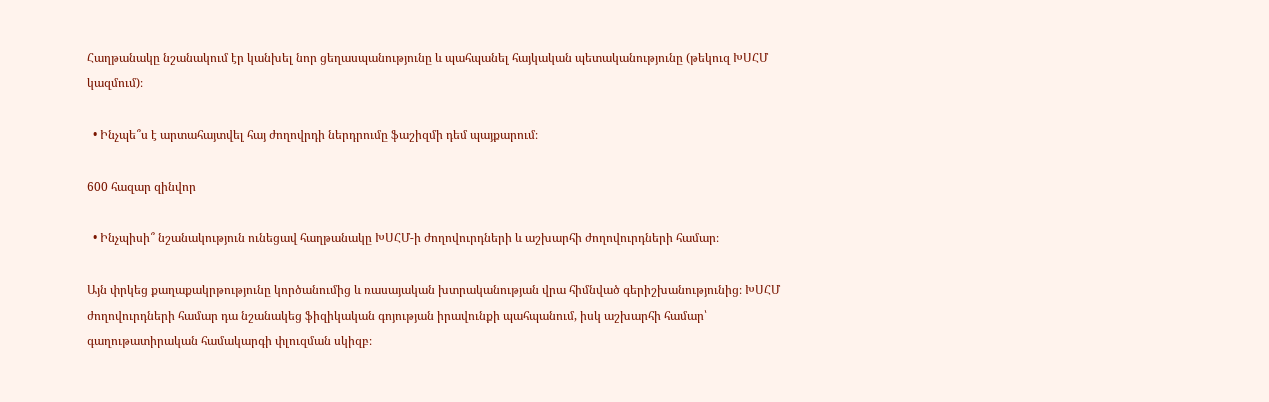Հաղթանակը նշանակում էր կանխել նոր ցեղասպանությունը և պահպանել հայկական պետականությունը (թեկուզ ԽՍՀՄ կազմում)։

  • Ինչպե՞ս է արտահայտվել հայ ժողովրդի ներդրումը ֆաշիզմի դեմ պայքարում։

600 հազար զինվոր

  • Ինչպիսի՞ նշանակություն ունեցավ հաղթանակը ԽՍՀՄ-ի ժողովուրդների և աշխարհի ժողովուրդների համար։

Այն փրկեց քաղաքակրթությունը կործանումից և ռասայական խտրականության վրա հիմնված գերիշխանությունից։ ԽՍՀՄ ժողովուրդների համար դա նշանակեց ֆիզիկական գոյության իրավունքի պահպանում, իսկ աշխարհի համար՝ գաղութատիրական համակարգի փլուզման սկիզբ։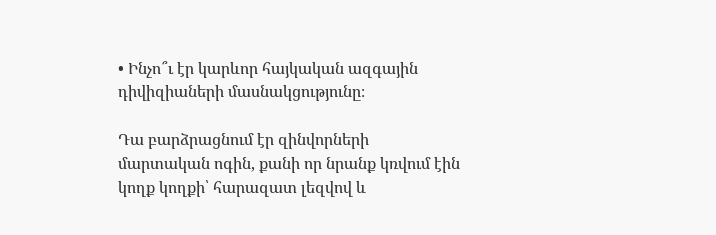• Ինչո՞ւ էր կարևոր հայկական ազգային դիվիզիաների մասնակցությունը։

Դա բարձրացնում էր զինվորների մարտական ոգին, քանի որ նրանք կռվում էին կողք կողքի՝ հարազատ լեզվով և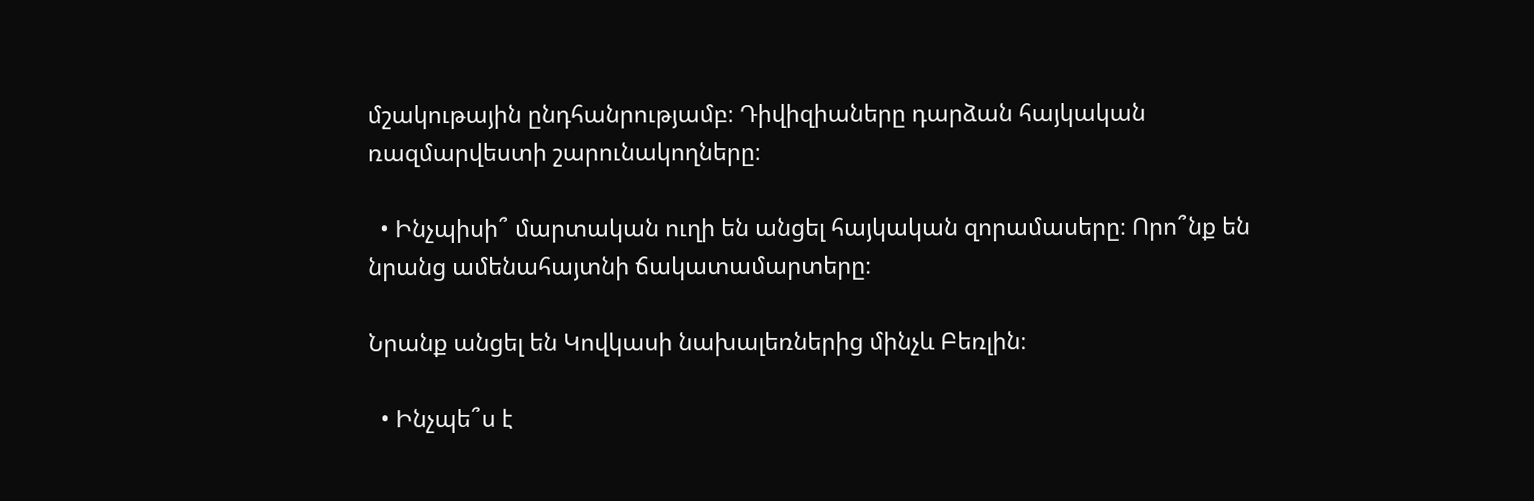մշակութային ընդհանրությամբ։ Դիվիզիաները դարձան հայկական ռազմարվեստի շարունակողները։

  • Ինչպիսի՞ մարտական ուղի են անցել հայկական զորամասերը։ Որո՞նք են նրանց ամենահայտնի ճակատամարտերը։

Նրանք անցել են Կովկասի նախալեռներից մինչև Բեռլին։

  • Ինչպե՞ս է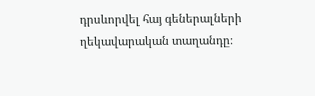դրսևորվել հայ գեներալների ղեկավարական տաղանդը։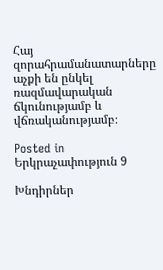Հայ զորահրամանատարները աչքի են ընկել ռազմավարական ճկունությամբ և վճռականությամբ։

Posted in Երկրաչափություն 9

Խնդիրներ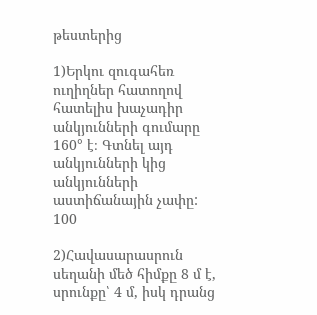թեստերից

1)Երկու զուգահեռ ուղիղներ հատողով հատելիս խաչադիր անկյունների գումարը 160° է։ Գտնել այդ անկյունների կից անկյունների աստիճանային չափը:
100

2)Հավասարասրուն սեղանի մեծ հիմքը 8 մ է, սրունքը՝ 4 մ, իսկ դրանց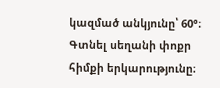կազմած անկյունը՝ 60°։ Գտնել սեղանի փոքր հիմքի երկարությունը։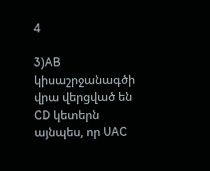4

3)AB կիսաշրջանագծի վրա վերցված են CD կետերն այնպես, որ UAC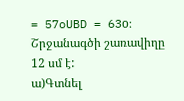= 57oUBD = 63o։ Շրջանագծի շառավիղը 12 սմ է:
ա)Գտնել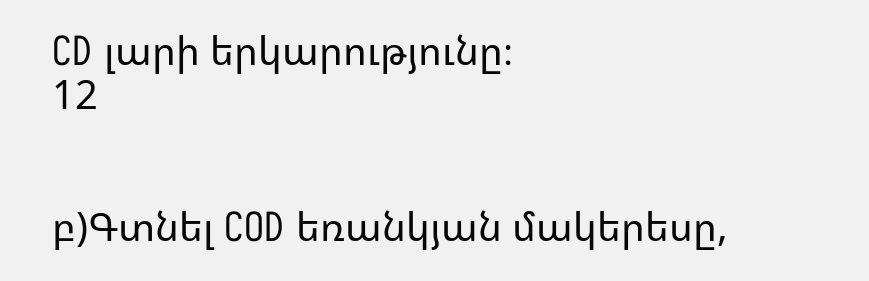CD լարի երկարությունը։
12


բ)Գտնել COD եռանկյան մակերեսը,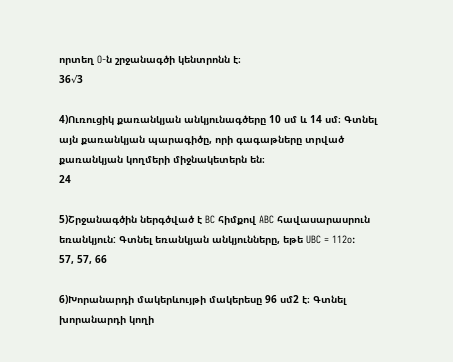որտեղ O-ն շրջանագծի կենտրոնն է։
36√3

4)Ուռուցիկ քառանկյան անկյունագծերը 10 սմ և 14 սմ։ Գտնել այն քառանկյան պարագիծը, որի գագաթները տրված քառանկյան կողմերի միջնակետերն են։
24

5)Շրջանագծին ներգծված է BC հիմքով ABC հավասարասրուն եռանկյուն: Գտնել եռանկյան անկյունները, եթե UBC = 112o:
57, 57, 66

6)Խորանարդի մակերևույթի մակերեսը 96 սմ2 է։ Գտնել խորանարդի կողի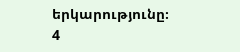երկարությունը։
4